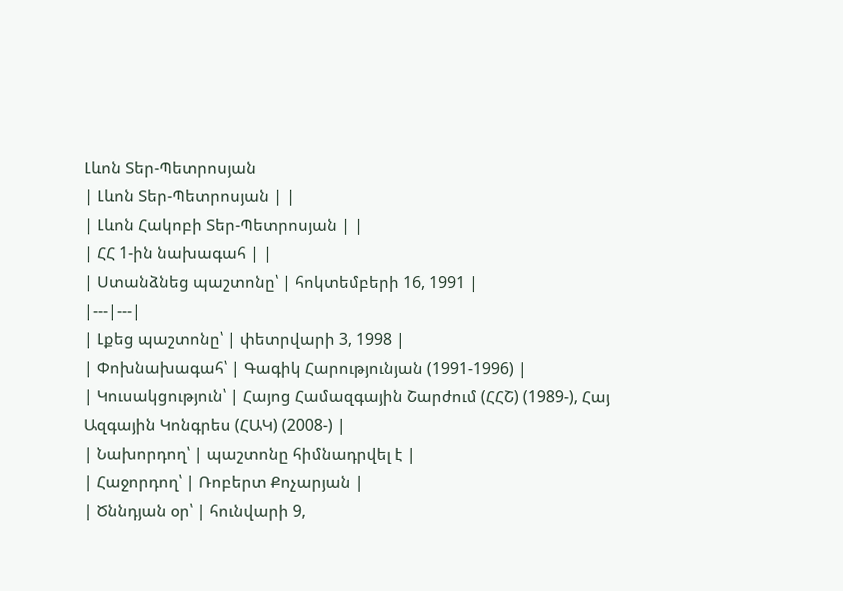Լևոն Տեր-Պետրոսյան
| Լևոն Տեր-Պետրոսյան | |
| Լևոն Հակոբի Տեր-Պետրոսյան | |
| ՀՀ 1-ին նախագահ | |
| Ստանձնեց պաշտոնը՝ | հոկտեմբերի 16, 1991 |
|---|---|
| Լքեց պաշտոնը՝ | փետրվարի 3, 1998 |
| Փոխնախագահ՝ | Գագիկ Հարությունյան (1991-1996) |
| Կուսակցություն՝ | Հայոց Համազգային Շարժում (ՀՀՇ) (1989-), Հայ Ազգային Կոնգրես (ՀԱԿ) (2008-) |
| Նախորդող՝ | պաշտոնը հիմնադրվել է |
| Հաջորդող՝ | Ռոբերտ Քոչարյան |
| Ծննդյան օր՝ | հունվարի 9,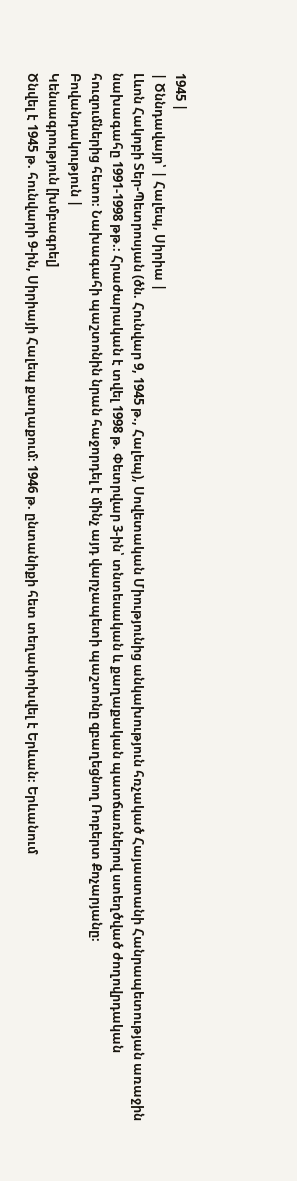1945 |
| Ծննդավայր՝ | Հալեպ, Սիրիա |
Լևոն Հակոբի Տեր-Պետրոսյան (ծն. Հունվար 9, 1945 թ., Հալեպ), Սովետական Միությունից անկախություն հռչակած Հայաստանի Հանրապետության առաջին նախագահը 1991-1998 թթ.։ Հրաժարական է տվել 1998 թ. Փետրվար 3-ին՝ տնտեսական և քաղաքական պատճառներով ստեղծված ժողովրդական հուզումներից հետո։ Նախագահի պաշտոնին նրան հաջորդել է մինչ այդ վարչապետի պաշտոնը զբաղեցնող Ռոբերտ Քոչարյանը։
Բովանդակություն |
Կենսագրություն [խմբագրել]
Ծնվել է 1945 թ. հունվարի 9-ին, Սիրիայի Հալեպ քաղաքում։ 1946 թ. ընտանիքի հետ տեղափոխվել է Երևան։ Երևանում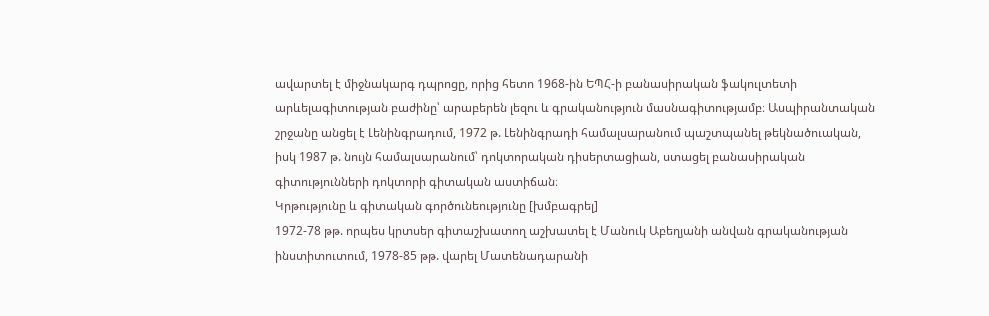ավարտել է միջնակարգ դպրոցը, որից հետո 1968-ին ԵՊՀ-ի բանասիրական ֆակուլտետի արևելագիտության բաժինը՝ արաբերեն լեզու և գրականություն մասնագիտությամբ։ Ասպիրանտական շրջանը անցել է Լենինգրադում, 1972 թ. Լենինգրադի համալսարանում պաշտպանել թեկնածուական, իսկ 1987 թ. նույն համալսարանում՝ դոկտորական դիսերտացիան, ստացել բանասիրական գիտությունների դոկտորի գիտական աստիճան։
Կրթությունը և գիտական գործունեությունը [խմբագրել]
1972-78 թթ. որպես կրտսեր գիտաշխատող աշխատել է Մանուկ Աբեղյանի անվան գրականության ինստիտուտում, 1978-85 թթ. վարել Մատենադարանի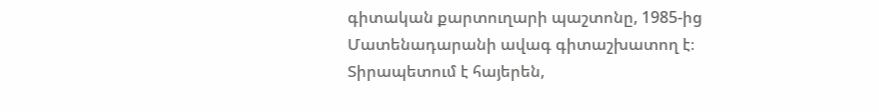գիտական քարտուղարի պաշտոնը, 1985-ից Մատենադարանի ավագ գիտաշխատող է։ Տիրապետում է հայերեն,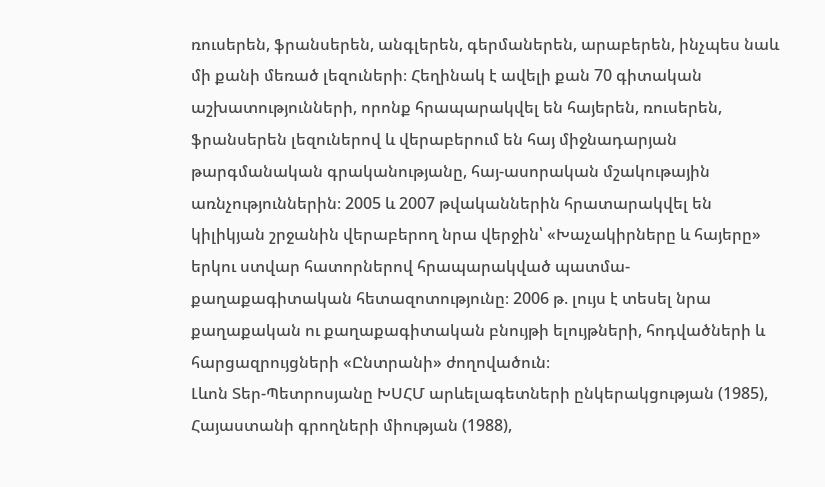ռուսերեն, ֆրանսերեն, անգլերեն, գերմաներեն, արաբերեն, ինչպես նաև մի քանի մեռած լեզուների։ Հեղինակ է ավելի քան 70 գիտական աշխատությունների, որոնք հրապարակվել են հայերեն, ռուսերեն, ֆրանսերեն լեզուներով և վերաբերում են հայ միջնադարյան թարգմանական գրականությանը, հայ-ասորական մշակութային առնչություններին։ 2005 և 2007 թվականներին հրատարակվել են կիլիկյան շրջանին վերաբերող նրա վերջին՝ «Խաչակիրները և հայերը» երկու ստվար հատորներով հրապարակված պատմա-քաղաքագիտական հետազոտությունը։ 2006 թ. լույս է տեսել նրա քաղաքական ու քաղաքագիտական բնույթի ելույթների, հոդվածների և հարցազրույցների «Ընտրանի» ժողովածուն։
Լևոն Տեր-Պետրոսյանը ԽՍՀՄ արևելագետների ընկերակցության (1985), Հայաստանի գրողների միության (1988),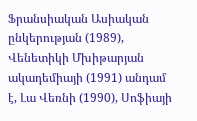Ֆրանսիական Ասիական ընկերության (1989), Վենետիկի Մխիթարյան ակադեմիայի (1991) անդամ է, Լա Վեռնի (1990), Սոֆիայի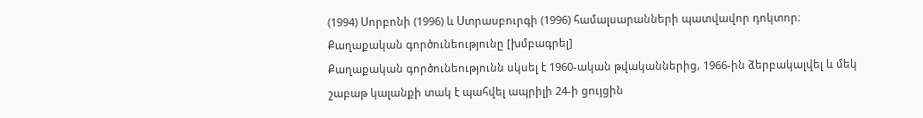(1994) Սորբոնի (1996) և Ստրասբուրգի (1996) համալսարանների պատվավոր դոկտոր։
Քաղաքական գործունեությունը [խմբագրել]
Քաղաքական գործունեությունն սկսել է 1960-ական թվականներից, 1966-ին ձերբակալվել և մեկ շաբաթ կալանքի տակ է պահվել ապրիլի 24-ի ցույցին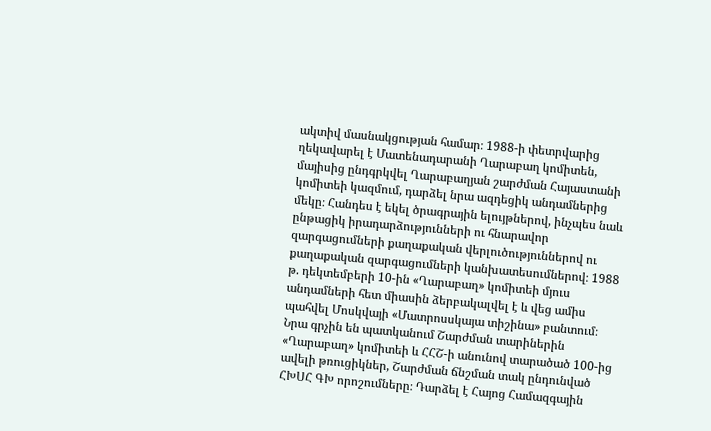ակտիվ մասնակցության համար։ 1988-ի փետրվարից ղեկավարել է Մատենադարանի Ղարաբաղ կոմիտեն, մայիսից ընդգրկվել Ղարաբաղյան շարժման Հայաստանի կոմիտեի կազմում, դարձել նրա ազդեցիկ անդամներից մեկը։ Հանդես է եկել ծրագրային ելույթներով, ինչպես նաև ընթացիկ իրադարձությունների ու հնարավոր զարգացումների քաղաքական վերլուծություններով ու քաղաքական զարգացումների կանխատեսումներով։ 1988 թ. դեկտեմբերի 10-ին «Ղարաբաղ» կոմիտեի մյուս անդամների հետ միասին ձերբակալվել է և վեց ամիս պահվել Մոսկվայի «Մատրոսսկայա տիշինա» բանտում։
Նրա գրչին են պատկանում Շարժման տարիներին «Ղարաբաղ» կոմիտեի և ՀՀՇ-ի անունով տարածած 100-ից ավելի թռուցիկներ, Շարժման ճնշման տակ ընդունված ՀԽՍՀ ԳԽ որոշումները։ Դարձել է Հայոց Համազգային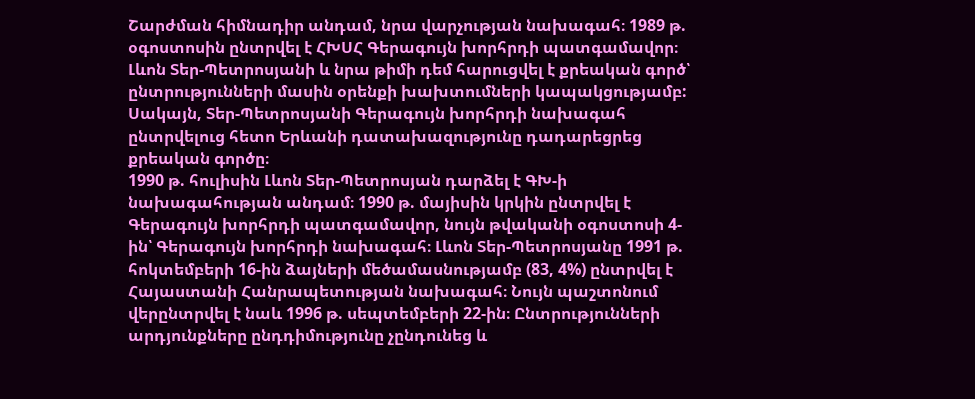Շարժման հիմնադիր անդամ, նրա վարչության նախագահ։ 1989 թ. օգոստոսին ընտրվել է ՀԽՍՀ Գերագույն խորհրդի պատգամավոր։ Լևոն Տեր-Պետրոսյանի և նրա թիմի դեմ հարուցվել է քրեական գործ՝ ընտրությունների մասին օրենքի խախտումների կապակցությամբ: Սակայն, Տեր-Պետրոսյանի Գերագույն խորհրդի նախագահ ընտրվելուց հետո Երևանի դատախազությունը դադարեցրեց քրեական գործը։
1990 թ. հուլիսին Լևոն Տեր-Պետրոսյան դարձել է ԳԽ-ի նախագահության անդամ։ 1990 թ. մայիսին կրկին ընտրվել է Գերագույն խորհրդի պատգամավոր, նույն թվականի օգոստոսի 4-ին՝ Գերագույն խորհրդի նախագահ։ Լևոն Տեր-Պետրոսյանը 1991 թ. հոկտեմբերի 16-ին ձայների մեծամասնությամբ (83, 4%) ընտրվել է Հայաստանի Հանրապետության նախագահ։ Նույն պաշտոնում վերընտրվել է նաև 1996 թ. սեպտեմբերի 22-ին։ Ընտրությունների արդյունքները ընդդիմությունը չընդունեց և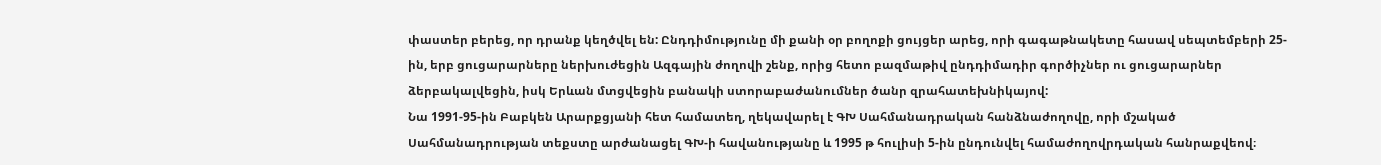փաստեր բերեց, որ դրանք կեղծվել են: Ընդդիմությունը մի քանի օր բողոքի ցույցեր արեց, որի գագաթնակետը հասավ սեպտեմբերի 25-ին, երբ ցուցարարները ներխուժեցին Ազգային ժողովի շենք, որից հետո բազմաթիվ ընդդիմադիր գործիչներ ու ցուցարարներ ձերբակալվեցին, իսկ Երևան մտցվեցին բանակի ստորաբաժանումներ ծանր զրահատեխնիկայով:
Նա 1991-95-ին Բաբկեն Արարքցյանի հետ համատեղ, ղեկավարել է ԳԽ Սահմանադրական հանձնաժողովը, որի մշակած Սահմանադրության տեքստը արժանացել ԳԽ-ի հավանությանը և 1995 թ հուլիսի 5-ին ընդունվել համաժողովրդական հանրաքվեով։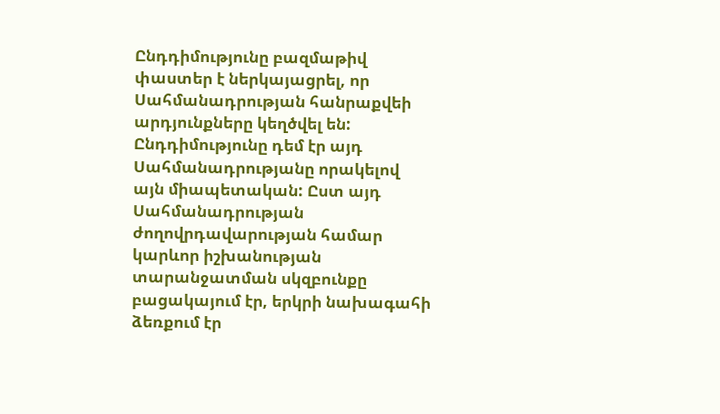Ընդդիմությունը բազմաթիվ փաստեր է ներկայացրել, որ Սահմանադրության հանրաքվեի արդյունքները կեղծվել են: Ընդդիմությունը դեմ էր այդ Սահմանադրությանը որակելով այն միապետական: Ըստ այդ Սահմանադրության ժողովրդավարության համար կարևոր իշխանության տարանջատման սկզբունքը բացակայում էր, երկրի նախագահի ձեռքում էր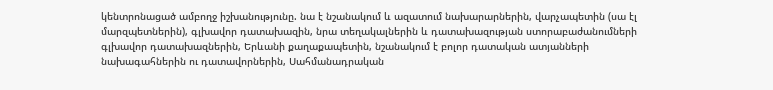կենտրոնացած ամբողջ իշխանությունը. նա է նշանակում և ազատում նախարարներին, վարչապետին (սա էլ մարզպետներին), գլխավոր դատախազին, նրա տեղակալներին և դատախազության ստորաբաժանումների գլխավոր դատախազներին, Երևանի քաղաքապետին, նշանակում է բոլոր դատական ատյանների նախագահներին ու դատավորներին, Սահմանադրական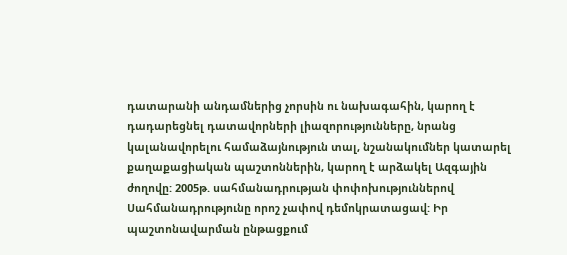դատարանի անդամներից չորսին ու նախագահին, կարող է դադարեցնել դատավորների լիազորությունները, նրանց կալանավորելու համաձայնություն տալ, նշանակումներ կատարել քաղաքացիական պաշտոններին, կարող է արձակել Ազգային ժողովը: 2005թ. սահմանադրության փոփոխություններով Սահմանադրությունը որոշ չափով դեմոկրատացավ: Իր պաշտոնավարման ընթացքում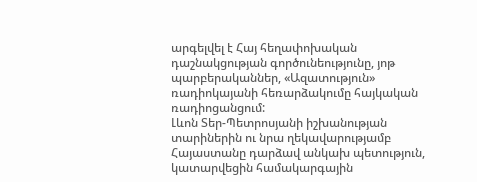արգելվել է Հայ հեղափոխական դաշնակցության գործունեությունը, յոթ պարբերականներ, «Ազատություն» ռադիոկայանի հեռարձակումը հայկական ռադիոցանցում:
Լևոն Տեր-Պետրոսյանի իշխանության տարիներին ու նրա ղեկավարությամբ Հայաստանը դարձավ անկախ պետություն, կատարվեցին համակարգային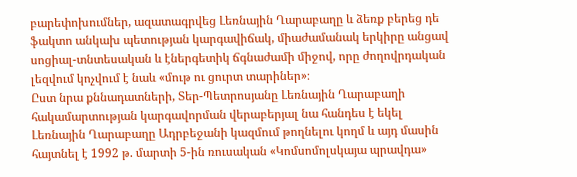բարեփոխումներ, ազատագրվեց Լեռնային Ղարաբաղը և ձեռք բերեց դե ֆակտո անկախ պետության կարգավիճակ, միաժամանակ երկիրը անցավ սոցիալ-տնտեսական և էներգետիկ ճգնաժամի միջով, որը ժողովրդական լեզվում կոչվում է նաև «մութ ու ցուրտ տարիներ»։
Ըստ նրա քննադատների, Տեր-Պետրոսյանը Լեռնային Ղարաբաղի հակամարտության կարգավորման վերաբերյալ նա հանդես է եկել Լեռնային Ղարաբաղը Ադրբեջանի կազմում թողնելու կողմ և այդ մասին հայտնել է 1992 թ. մարտի 5-ին ռուսական «Կոմսոմոլսկայա պրավդա»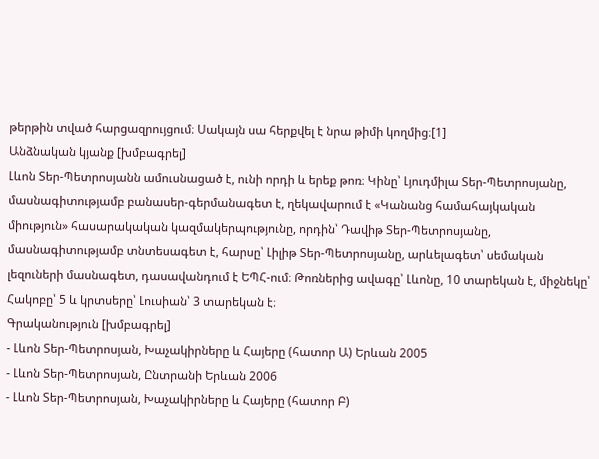թերթին տված հարցազրույցում։ Սակայն սա հերքվել է նրա թիմի կողմից։[1]
Անձնական կյանք [խմբագրել]
Լևոն Տեր-Պետրոսյանն ամուսնացած է, ունի որդի և երեք թոռ։ Կինը՝ Լյուդմիլա Տեր-Պետրոսյանը, մասնագիտությամբ բանասեր-գերմանագետ է, ղեկավարում է «Կանանց համահայկական միություն» հասարակական կազմակերպությունը, որդին՝ Դավիթ Տեր-Պետրոսյանը, մասնագիտությամբ տնտեսագետ է, հարսը՝ Լիլիթ Տեր-Պետրոսյանը, արևելագետ՝ սեմական լեզուների մասնագետ, դասավանդում է ԵՊՀ-ում։ Թոռներից ավագը՝ Լևոնը, 10 տարեկան է, միջնեկը՝ Հակոբը՝ 5 և կրտսերը՝ Լուսիան՝ 3 տարեկան է։
Գրականություն [խմբագրել]
- Լևոն Տեր-Պետրոսյան, Խաչակիրները և Հայերը (հատոր Ա) Երևան 2005
- Լևոն Տեր-Պետրոսյան, Ընտրանի Երևան 2006
- Լևոն Տեր-Պետրոսյան, Խաչակիրները և Հայերը (հատոր Բ)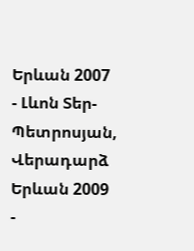Երևան 2007
- Լևոն Տեր-Պետրոսյան, Վերադարձ Երևան 2009
-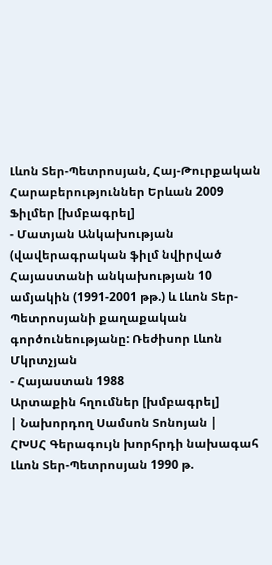Լևոն Տեր-Պետրոսյան, Հայ-Թուրքական Հարաբերություններ Երևան 2009
Ֆիլմեր [խմբագրել]
- Մատյան Անկախության (վավերագրական ֆիլմ նվիրված Հայաստանի անկախության 10 ամյակին (1991-2001 թթ.) և Լևոն Տեր-Պետրոսյանի քաղաքական գործունեությանը: Ռեժիսոր Լևոն Մկրտչյան
- Հայաստան 1988
Արտաքին հղումներ [խմբագրել]
| Նախորդող Սամսոն Տոնոյան |
ՀԽՍՀ Գերագույն խորհրդի նախագահ Լևոն Տեր-Պետրոսյան 1990 թ.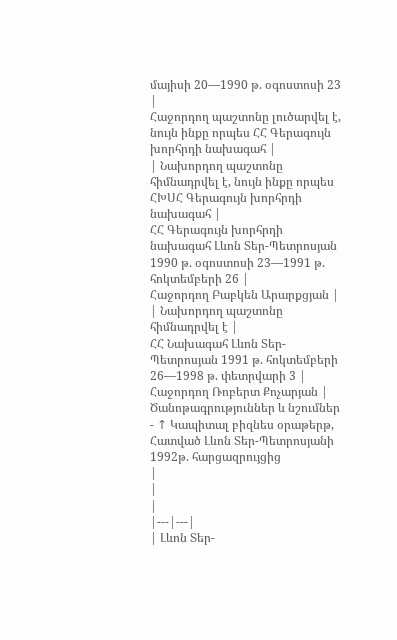մայիսի 20—1990 թ. օգոստոսի 23 |
Հաջորդող պաշտոնը լուծարվել է, նույն ինքը որպես ՀՀ Գերագույն խորհրդի նախագահ |
| Նախորդող պաշտոնը հիմնադրվել է, նույն ինքը որպես ՀԽՍՀ Գերագույն խորհրդի նախագահ |
ՀՀ Գերագույն խորհրդի նախագահ Լևոն Տեր-Պետրոսյան 1990 թ. օգոստոսի 23—1991 թ. հոկտեմբերի 26 |
Հաջորդող Բաբկեն Արարքցյան |
| Նախորդող պաշտոնը հիմնադրվել է |
ՀՀ Նախագահ Լևոն Տեր-Պետրոսյան 1991 թ. հոկտեմբերի 26—1998 թ. փետրվարի 3 |
Հաջորդող Ռոբերտ Քոչարյան |
Ծանոթագրություններ և նշումներ
- ↑ Կապիտալ բիզնես օրաթերթ, Հատված Լևոն Տեր-Պետրոսյանի 1992թ. հարցազրույցից
|
|
|
|---|---|
| Լևոն Տեր-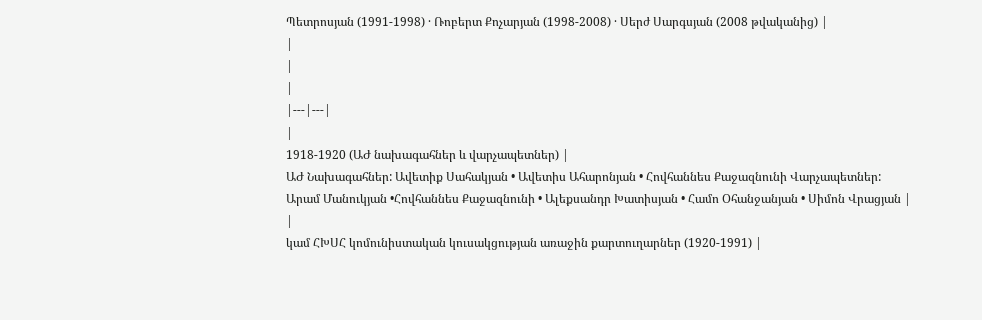Պետրոսյան (1991-1998) · Ռոբերտ Քոչարյան (1998-2008) · Սերժ Սարգսյան (2008 թվականից) |
|
|
|
|---|---|
|
1918-1920 (ԱԺ նախագահներ և վարչապետներ) |
ԱԺ Նախագահներ: Ավետիք Սահակյան • Ավետիս Ահարոնյան • Հովհաննես Քաջազնունի Վարչապետներ: Արամ Մանուկյան •Հովհաննես Քաջազնունի • Ալեքսանդր Խատիսյան • Համո Օհանջանյան • Սիմոն Վրացյան |
|
կամ ՀԽՍՀ կոմունիստական կուսակցության առաջին քարտուղարներ (1920-1991) |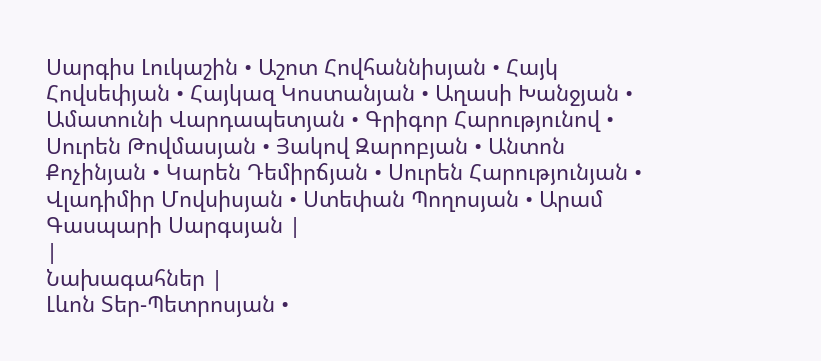Սարգիս Լուկաշին • Աշոտ Հովհաննիսյան • Հայկ Հովսեփյան • Հայկազ Կոստանյան • Աղասի Խանջյան • Ամատունի Վարդապետյան • Գրիգոր Հարությունով • Սուրեն Թովմասյան • Յակով Զարոբյան • Անտոն Քոչինյան • Կարեն Դեմիրճյան • Սուրեն Հարությունյան • Վլադիմիր Մովսիսյան • Ստեփան Պողոսյան • Արամ Գասպարի Սարգսյան |
|
Նախագահներ |
Լևոն Տեր-Պետրոսյան •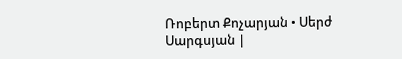Ռոբերտ Քոչարյան • Սերժ Սարգսյան |